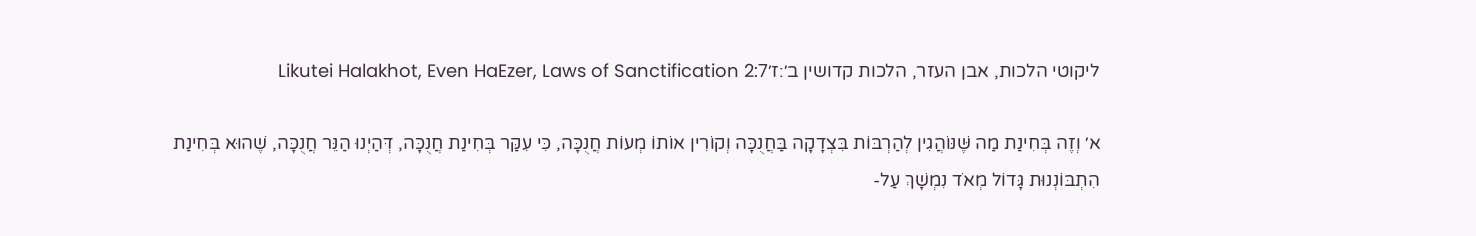ליקוטי הלכות, אבן העזר, הלכות קדושין ב׳:ז׳Likutei Halakhot, Even HaEzer, Laws of Sanctification 2:7

א׳ וְזֶה בְּחִינַת מַה שֶּׁנּוֹהֲגִין לְהַרְבּוֹת בִּצְדָקָה בַּחֲנֻכָּה וְקוֹרִין אוֹתוֹ מְעוֹת חֲנֻכָּה, כִּי עִקַּר בְּחִינַת חֲנֻכָּה, דְּהַיְנוּ הַנֵּר חֲנֻכָּה, שֶׁהוּא בְּחִינַת הִתְבּוֹנְנוּת גָּדוֹל מְאֹד נִמְשָׁךְ עַל-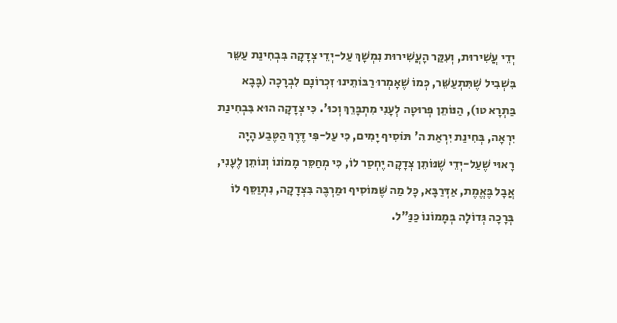יְדֵי עֲשִׁירוּת, וְעִקַּר הָעֲשִׁירוּת נִמְשָׁךְ עַל-יְדֵי צְדָקָה בִּבְחִינַת עַשֵּר בִּשְׁבִיל שֶׁתִּתְעַשֵּׁר, כְּמוֹ שֶׁאָמְרוּ רַבּוֹתֵינוּ זִכְרוֹנָם לִבְרָכָה (בָּבָא בַּתְרָא טו), הַנּוֹתֵן פְּרוּטָה לְעָנִי מִתְבָּרֵךְ וְכוּ'. כִּי צְדָקָה הוּא בִּבְחִינַת יִרְאָה, בְּחִינַת יִרְאַת ה' תּוֹסִיף יָמִים, כִּי עַל-פִּי דֶּרֶךְ הַטֶּבַע הָיָה רָאוּי שֶׁעַל-יְדֵי שֶׁנּוֹתֵן צְדָקָה יֶחְסַר לוֹ, כִּי מְחַסֵּר מָמוֹנוֹ וְנוֹתֵן לֶעָנִי, אֲבָל בֶּאֱמֶת, אַדְּרַבָּא, כָּל מַה שֶּׁמּוֹסִיף וּמַרְבֶּה בִּצְדָקָה, נִתְוַסֵּף לוֹ בְּרָכָה גְּדוֹלָה בְּמָמוֹנוֹ כַּנַּ"ל.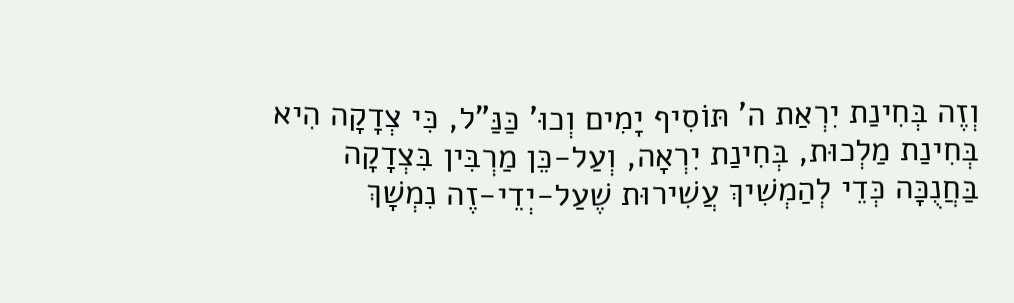וְזֶה בְּחִינַת יִרְאַת ה' תּוֹסִיף יָמִים וְכוּ' כַּנַּ"ל, כִּי צְדָקָה הִיא בְּחִינַת מַלְכוּת, בְּחִינַת יִרְאָה, וְעַל-כֵּן מַרְבִּין בִּצְדָקָה בַּחֲנֻכָּה כְּדֵי לְהַמְשִׁיךְ עֲשִׁירוּת שֶׁעַל-יְדֵי-זֶה נִמְשָׁךְ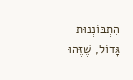הִתְבּוֹנְנוּת גָּדוֹל, שֶׁזֶּהוּ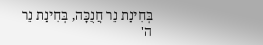בְּחִינַת נֵר חֲנֻכָּה, בְּחִינַת נֵר ה'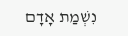נִשְׁמַת אָדָם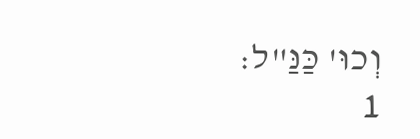וְכוּ' כַּנַּ"ל:
1